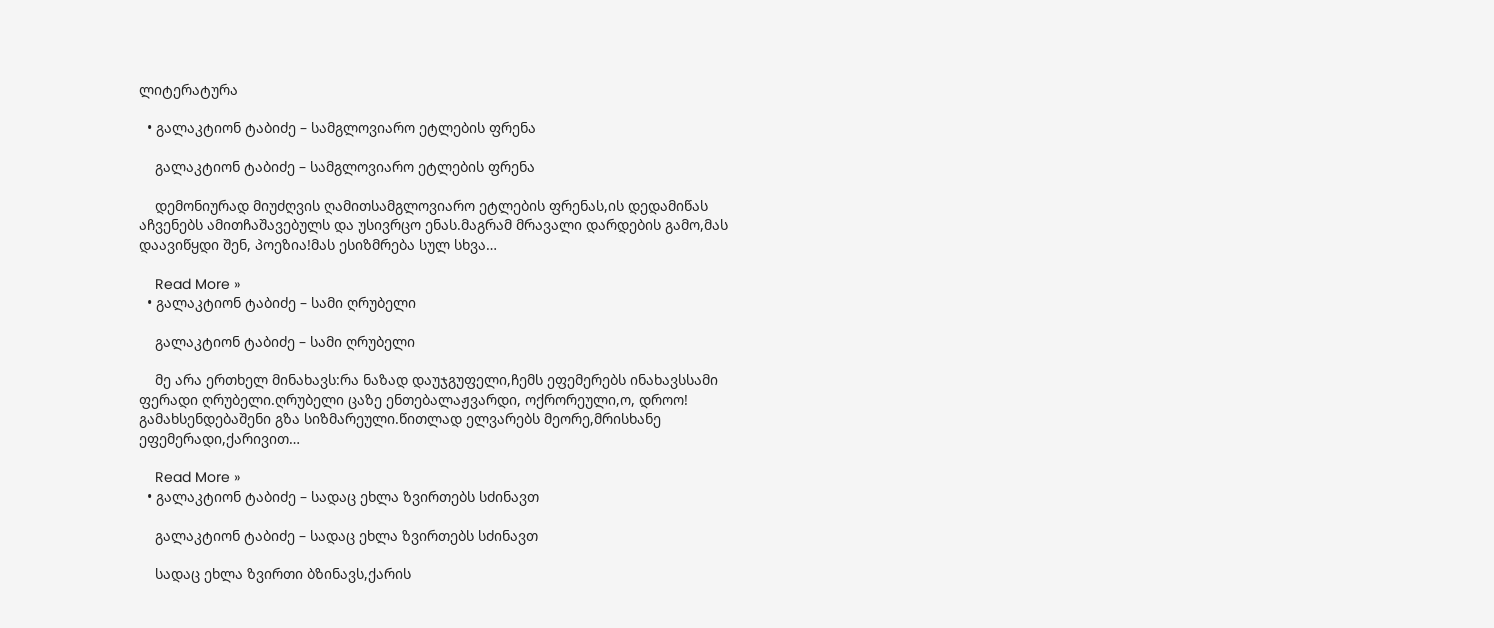ლიტერატურა

  • გალაკტიონ ტაბიძე – სამგლოვიარო ეტლების ფრენა

    გალაკტიონ ტაბიძე – სამგლოვიარო ეტლების ფრენა

    დემონიურად მიუძღვის ღამითსამგლოვიარო ეტლების ფრენას,ის დედამიწას აჩვენებს ამითჩაშავებულს და უსივრცო ენას.მაგრამ მრავალი დარდების გამო,მას დაავიწყდი შენ, პოეზია!მას ესიზმრება სულ სხვა…

    Read More »
  • გალაკტიონ ტაბიძე – სამი ღრუბელი

    გალაკტიონ ტაბიძე – სამი ღრუბელი

    მე არა ერთხელ მინახავს:რა ნაზად დაუჯგუფელი,ჩემს ეფემერებს ინახავსსამი ფერადი ღრუბელი.ღრუბელი ცაზე ენთებალაჟვარდი, ოქრორეული,ო, დროო! გამახსენდებაშენი გზა სიზმარეული.წითლად ელვარებს მეორე,მრისხანე ეფემერადი,ქარივით…

    Read More »
  • გალაკტიონ ტაბიძე – სადაც ეხლა ზვირთებს სძინავთ

    გალაკტიონ ტაბიძე – სადაც ეხლა ზვირთებს სძინავთ

    სადაც ეხლა ზვირთი ბზინავს,ქარის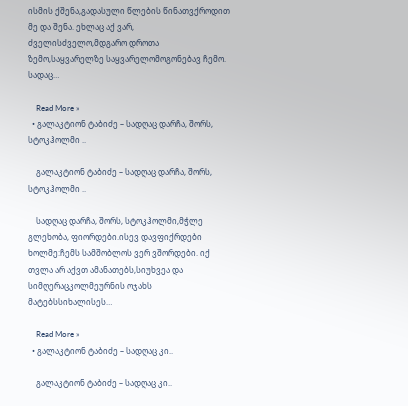ისმის ქშენა,გადასული წლების წინათვქროდით მე და შენა. ეხლაც აქ ვარ, ძველისძველო,მდგარო დროთა ზემო,საყვარელზე საყვარელომოგონებავ ჩემო. სადაც…

    Read More »
  • გალაკტიონ ტაბიძე – სადღაც დარჩა, შორს, სტოკჰოლმი ..

    გალაკტიონ ტაბიძე – სადღაც დარჩა, შორს, სტოკჰოლმი ..

    სადღაც დარჩა, შორს, სტოკჰოლმი,მჭლე გლეხობა, ფიორდები.ისევ დავფიქრდები ხოლმე:ჩემს სამშობლოს ვერ ვშორდები. იქ თვლა არ აქვთ ამანათებს,სიუხვეა და სიმღერაცკოლმეურნის ოჯახს მატებსსიხალისეს…

    Read More »
  • გალაკტიონ ტაბიძე – სადღაც კი..

    გალაკტიონ ტაბიძე – სადღაც კი..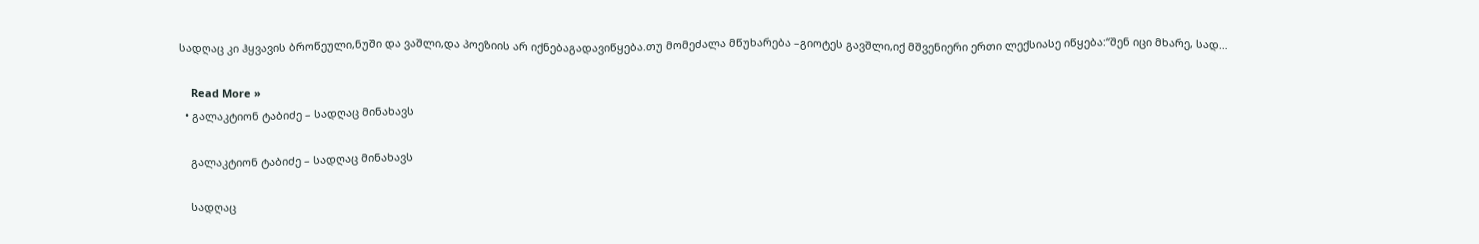სადღაც კი ჰყვავის ბროწეული,ნუში და ვაშლი,და პოეზიის არ იქნებაგადავიწყება.თუ მომეძალა მწუხარება –გიოტეს გავშლი,იქ მშვენიერი ერთი ლექსიასე იწყება:“შენ იცი მხარე, სად…

    Read More »
  • გალაკტიონ ტაბიძე – სადღაც მინახავს

    გალაკტიონ ტაბიძე – სადღაც მინახავს

    სადღაც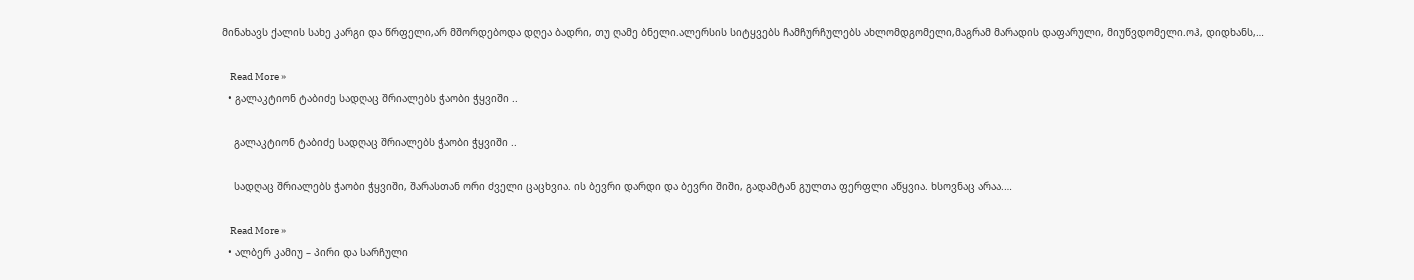მინახავს ქალის სახე კარგი და წრფელი,არ მშორდებოდა დღეა ბადრი, თუ ღამე ბნელი.ალერსის სიტყვებს ჩამჩურჩულებს ახლომდგომელი,მაგრამ მარადის დაფარული, მიუწვდომელი.ოჰ, დიდხანს,…

    Read More »
  • გალაკტიონ ტაბიძე სადღაც შრიალებს ჭაობი ჭყვიში ..

    გალაკტიონ ტაბიძე სადღაც შრიალებს ჭაობი ჭყვიში ..

    სადღაც შრიალებს ჭაობი ჭყვიში, შარასთან ორი ძველი ცაცხვია. ის ბევრი დარდი და ბევრი შიში, გადამტან გულთა ფერფლი აწყვია. ხსოვნაც არაა.…

    Read More »
  • ალბერ კამიუ – პირი და სარჩული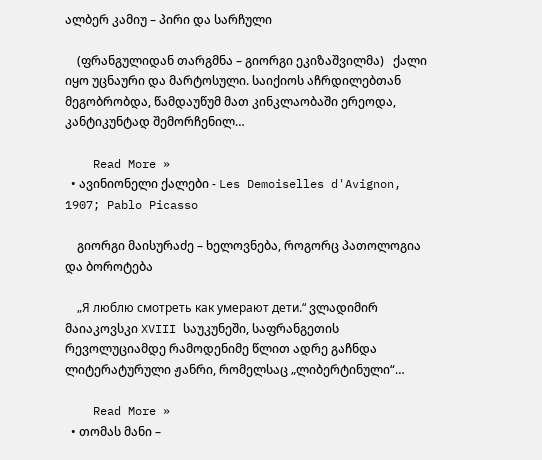ალბერ კამიუ – პირი და სარჩული

    (ფრანგულიდან თარგმნა – გიორგი ეკიზაშვილმა)   ქალი იყო უცნაური და მარტოსული. საიქიოს აჩრდილებთან მეგობრობდა, წამდაუწუმ მათ კინკლაობაში ერეოდა, კანტიკუნტად შემორჩენილ…

    Read More »
  • ავინიონელი ქალები - Les Demoiselles d'Avignon, 1907; Pablo Picasso

    გიორგი მაისურაძე – ხელოვნება, როგორც პათოლოგია და ბოროტება

    „Я люблю смотреть как умерают дети.“ ვლადიმირ მაიაკოვსკი XVIII საუკუნეში, საფრანგეთის რევოლუციამდე რამოდენიმე წლით ადრე გაჩნდა ლიტერატურული ჟანრი, რომელსაც „ლიბერტინული“…

    Read More »
  • თომას მანი –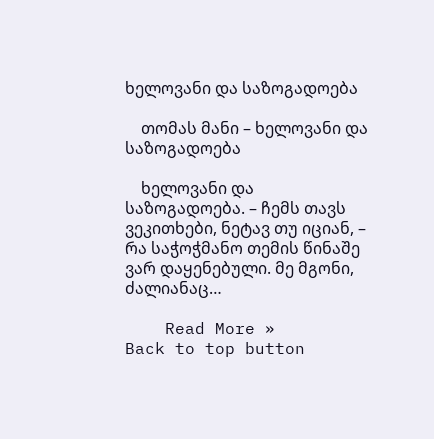ხელოვანი და საზოგადოება

    თომას მანი – ხელოვანი და საზოგადოება

    ხელოვანი და საზოგადოება. – ჩემს თავს ვეკითხები, ნეტავ თუ იციან, – რა საჭოჭმანო თემის წინაშე ვარ დაყენებული. მე მგონი, ძალიანაც…

    Read More »
Back to top button